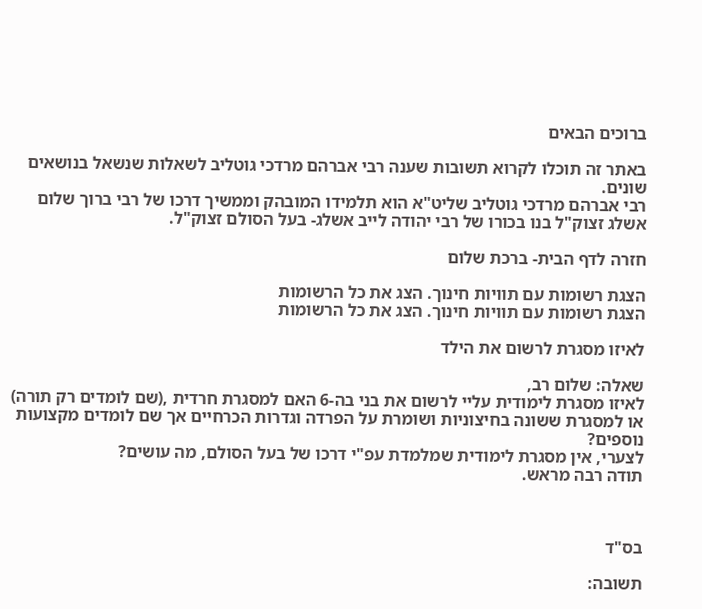ברוכים הבאים

באתר זה תוכלו לקרוא תשובות שענה רבי אברהם מרדכי גוטליב לשאלות שנשאל בנושאים שונים.
רבי אברהם מרדכי גוטליב שליט"א הוא תלמידו המובהק וממשיך דרכו של רבי ברוך שלום אשלג זצוק"ל בנו בכורו של רבי יהודה לייב אשלג- בעל הסולם זצוק"ל.

חזרה לדף הבית- ברכת שלום

הצגת רשומות עם תוויות חינוך. הצג את כל הרשומות
הצגת רשומות עם תוויות חינוך. הצג את כל הרשומות

לאיזו מסגרת לרשום את הילד

שאלה: שלום רב,
לאיזו מסגרת לימודית עליי לרשום את בני בה-6 האם למסגרת חרדית ,(שם לומדים רק תורה) או למסגרת ששונה בחיצוניות ושומרת על הפרדה וגדרות הכרחיים אך שם לומדים מקצועות נוספים?
לצערי, אין מסגרת לימודית שמלמדת עפ"י דרכו של בעל הסולם, מה עושים?
תודה רבה מראש.



בס"ד

תשובה: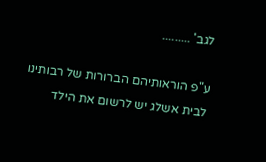לגב' .........

ע"פ הוראותיהם הברורות של רבותינו לבית אשלג יש לרשום את הילד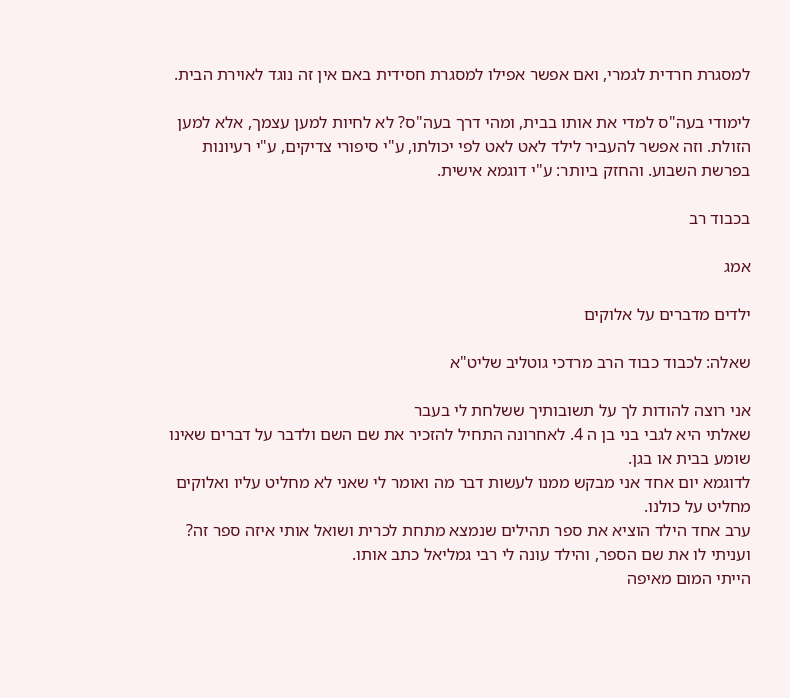למסגרת חרדית לגמרי, ואם אפשר אפילו למסגרת חסידית באם אין זה נוגד לאוירת הבית.

לימודי בעה"ס למדי את אותו בבית, ומהי דרך בעה"ס? לא לחיות למען עצמך, אלא למען הזולת. וזה אפשר להעביר לילד לאט לאט לפי יכולתו, ע"י סיפורי צדיקים, ע"י רעיונות בפרשת השבוע. והחזק ביותר: ע"י דוגמא אישית.

בכבוד רב

אמג

ילדים מדברים על אלוקים

שאלה: לכבוד כבוד הרב מרדכי גוטליב שליט"א

אני רוצה להודות לך על תשובותיך ששלחת לי בעבר
שאלתי היא לגבי בני בן ה 4. לאחרונה התחיל להזכיר את שם השם ולדבר על דברים שאינו שומע בבית או בגן.
לדוגמא יום אחד אני מבקש ממנו לעשות דבר מה ואומר לי שאני לא מחליט עליו ואלוקים מחליט על כולנו.
ערב אחד הילד הוציא את ספר תהילים שנמצא מתחת לכרית ושואל אותי איזה ספר זה? ועניתי לו את שם הספר, והילד עונה לי רבי גמליאל כתב אותו.
הייתי המום מאיפה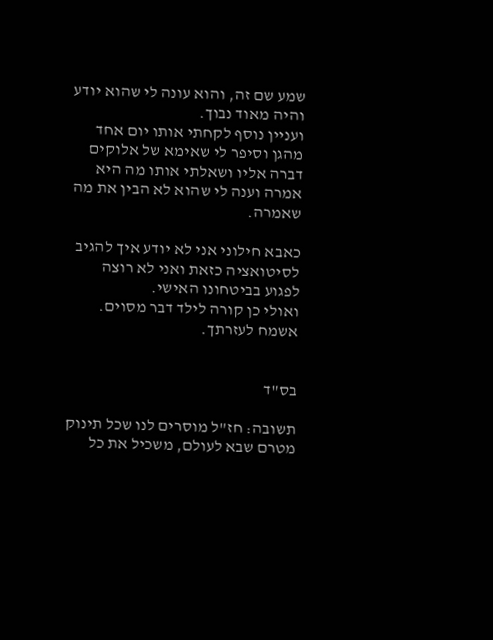שמע שם זה, והוא עונה לי שהוא יודע והיה מאוד נבוך.
ועניין נוסף לקחתי אותו יום אחד מהגן וסיפר לי שאימא של אלוקים דברה אליו ושאלתי אותו מה היא אמרה וענה לי שהוא לא הבין את מה שאמרה.

כאבא חילוני אני לא יודע איך להגיב לסיטואציה כזאת ואני לא רוצה לפגוע בביטחונו האישי.
ואולי כן קורה לילד דבר מסוים.
אשמח לעזרתך.


בס"ד

תשובה: חז"ל מוסרים לנו שכל תינוק מטרם שבא לעולם, משכיל את כל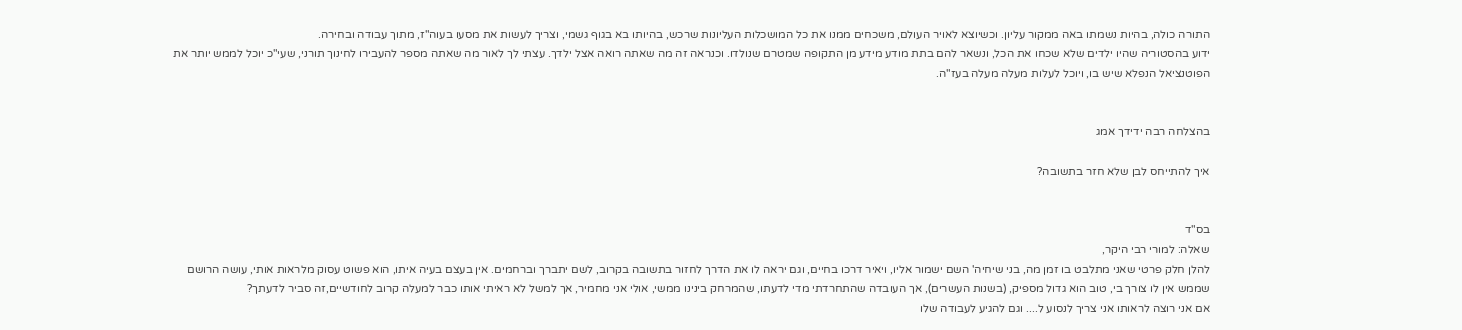התורה כולה, בהיות נשמתו באה ממקור עליון. וכשיוצא לאויר העולם, משכחים ממנו את כל המושכלות העליונות שרכש, בהיותו בא בגוף גשמי, וצריך לעשות את מסעו בעוה"ז, מתוך עבודה ובחירה.
ידוע בהסטוריה שהיו ילדים שלא שכחו את הכל, ונשאר להם בתת מודע מידע מן התקופה שמטרם שנולדו. וכנראה זה מה שאתה רואה אצל ילדך. עצתי לך לאור מה שאתה מספר להעבירו לחינוך תורני, שעי"כ יוכל לממש יותר את הפוטנציאל הנפלא שיש בו, ויוכל לעלות מעלה מעלה בעז"ה.


בהצלחה רבה ידידך אמג

איך להתייחס לבן שלא חזר בתשובה?


בס"ד
שאלה: למורי רבי היקר,
להלן חלק פרטי שאני מתלבט בו זמן מה, בני שיחיה' השם ישמור אליו, ויאיר דרכו בחיים, וגם יראה לו את הדרך לחזור בתשובה בקרוב, לשם יתברך וברחמים. אין בעצם בעיה איתו, הוא פשוט עסוק מלראות אותי, עושה הרושם שממש אין לו צורך בי, טוב הוא גדול מספיק, (בשנות העשרים), אך העובדה שהתחרדתי מדי לדעתו, שהמרחק בינינו ממשי, אולי אני מחמיר, אך למשל לא ראיתי אותו כבר למעלה קרוב לחודשיים,זה סביר לדעתך?
אם אני רוצה לראותו אני צריך לנסוע ל.... וגם להגיע לעבודה שלו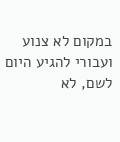במקום לא צנוע ועבורי להגיע היום לשם, לא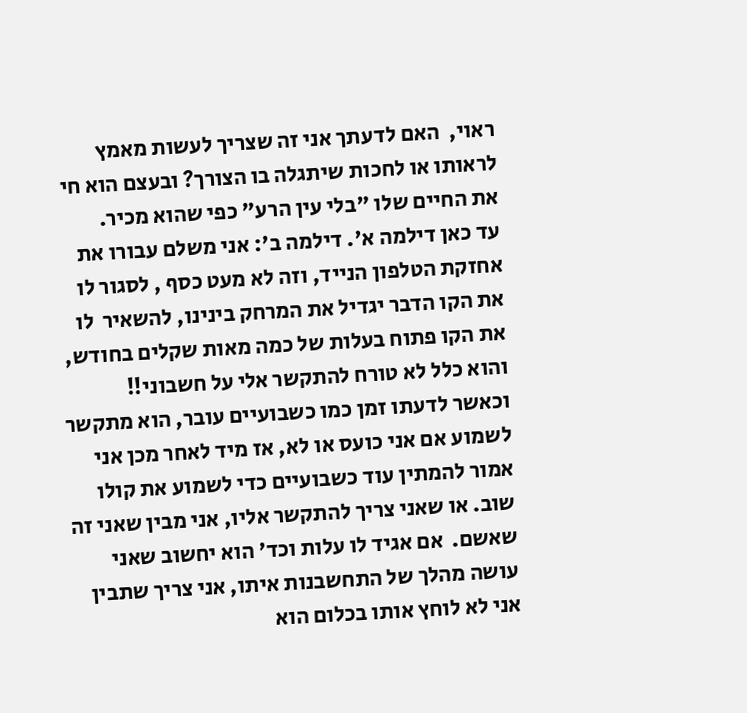ראוי,  האם לדעתך אני זה שצריך לעשות מאמץ לראותו או לחכות שיתגלה בו הצורך? ובעצם הוא חי את החיים שלו "בלי עין הרע" כפי שהוא מכיר.
עד כאן דילמה א'. דילמה ב': אני משלם עבורו את אחזקת הטלפון הנייד, וזה לא מעט כסף , לסגור לו את הקו הדבר יגדיל את המרחק בינינו, להשאיר  לו את הקו פתוח בעלות של כמה מאות שקלים בחודש, והוא כלל לא טורח להתקשר אלי על חשבוני!!   וכאשר לדעתו זמן כמו כשבועיים עובר, הוא מתקשר לשמוע אם אני כועס או לא, אז מיד לאחר מכן אני אמור להמתין עוד כשבועיים כדי לשמוע את קולו שוב. או שאני צריך להתקשר אליו, אני מבין שאני זה שאשם.  אם אגיד לו עלות וכד' הוא יחשוב שאני עושה מהלך של התחשבנות איתו, אני צריך שתבין אני לא לוחץ אותו בכלום הוא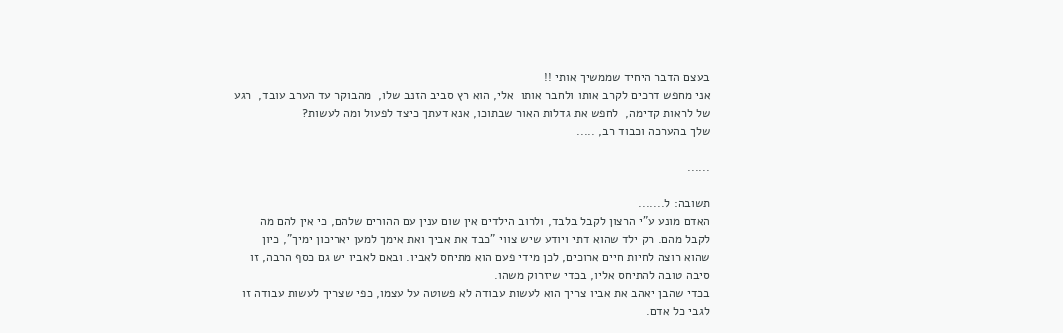בעצם הדבר היחיד שממשיך אותי !!
אני מחפש דרכים לקרב אותו ולחבר אותו  אלי, הוא רץ סביב הזנב שלו,  מהבוקר עד הערב עובד,  רגע של לראות קדימה,  לחפש את גדלות האור שבתוכו, אנא דעתך כיצד לפעול ומה לעשות?
שלך בהערכה וכבוד רב, .....

......

תשובה: ל.......
האדם מונע ע"י הרצון לקבל בלבד, ולרוב הילדים אין שום ענין עם ההורים שלהם, כי אין להם מה לקבל מהם. רק ילד שהוא דתי ויודע שיש צווי "כבד את אביך ואת אימך למען יאריכון ימיך", כיון שהוא רוצה לחיות חיים ארוכים, לכן מידי פעם הוא מתיחס לאביו. ובאם לאביו יש גם כסף הרבה, זו סיבה טובה להתיחס אליו, בכדי שיזרוק משהו.
בכדי שהבן יאהב את אביו צריך הוא לעשות עבודה לא פשוטה על עצמו, כפי שצריך לעשות עבודה זו לגבי כל אדם.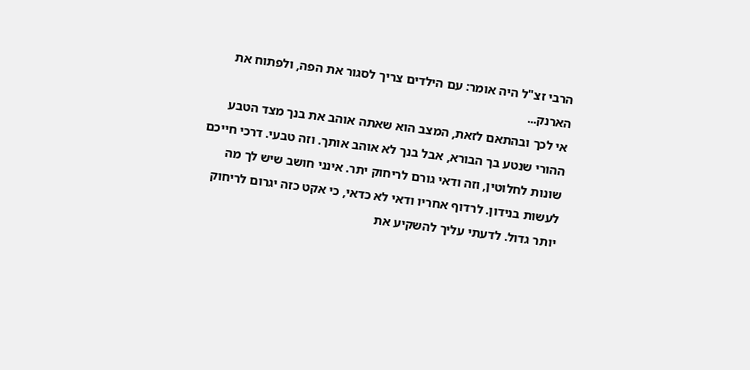הרבי זצ"ל היה אומר: עם הילדים צריך לסגור את הפה, ולפתוח את הארנק...
אי לכך ובהתאם לזאת, המצב הוא שאתה אוהב את בנך מצד הטבע ההורי שנטע בך הבורא, אבל בנך לא אוהב אותך. וזה טבעי. דרכי חייכם שונות לחלוטין, וזה ודאי גורם לריחוק יתר. אינני חושב שיש לך מה לעשות בנידון. לרדוף אחריו ודאי לא כדאי, כי אקט כזה יגרום לריחוק יותר גדול. לדעתי עליך להשקיע את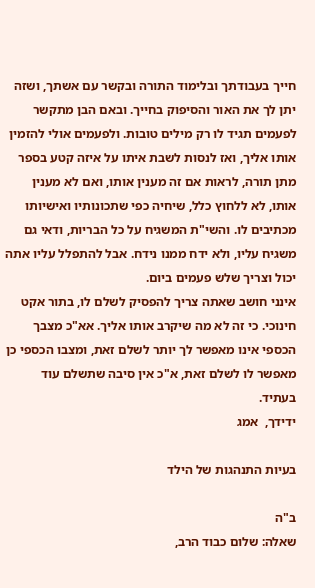חייך בעבודתך ובלימוד התורה ובקשר עם אשתך, ושזה יתן לך את האור והסיפוק בחייך. ובאם הבן מתקשר לפעמים תגיד לו רק מילים טובות. ולפעמים אולי להזמין אותו אליך, ואז לנסות לשבת איתו על איזה קטע בספר מתן תורה, לראות אם זה מענין אותו, ואם לא מענין אותו, לא ללחוץ כלל, שיחיה כפי שתכונותיו ואישיותו מכתיבים לו. והשי"ת המשגיח על כל הבריות, ודאי גם משגיח עליו, ולא ידח ממנו נידח. אבל להתפלל עליו אתה יכול וצריך שלש פעמים ביום.
אינני חושב שאתה צריך להפסיק לשלם לו, בתור אקט חינוכי. כי זה לא מה שיקרב אותו אליך. אא"כ מצבך הכספי אינו מאפשר לך יותר לשלם זאת, ומצבו הכספי כן מאפשר לו לשלם זאת, א"כ אין סיבה שתשלם עוד בעתיד.
ידידך,  אמג

בעיות התנהגות של הילד

ב"ה
שאלה: שלום כבוד הרב,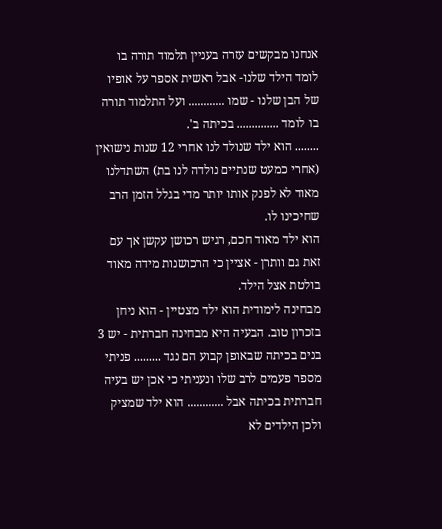אנחנו מבקשים עזרה בעניין תלמוד תורה בו לומד הילד שלנו- אבל ראשית אספר על אופיו של הבן שלנו - שמו ............ ועל התלמוד תורה בו לומד .............. בכיתה ב'.
........ הוא ילד שנולד לנו אחרי 12 שנות נישואין (אחרי כמעט שנתיים נולדה לנו בת) השתדלנו מאוד לא לפנק אותו יותר מדי בגלל הזמן הרב שחיכינו לו.
הוא ילד מאוד חכם, רגיש רכושן עקשן אך עם זאת גם וותרן - אציין כי הרכושנות מידה מאוד בולטת אצל הילד.
מבחינה לימודית הוא ילד מצטיין - הוא ניחן בזכרון טוב. הבעיה היא מבחינה חברתית - יש 3 בנים בכיתה שבאופן קבוע הם נגד ......... פניתי מספר פעמים לרב שלו ונעניתי כי אכן יש בעיה חברתית בכיתה אבל ............ הוא ילד שמציק ולכן הילדים לא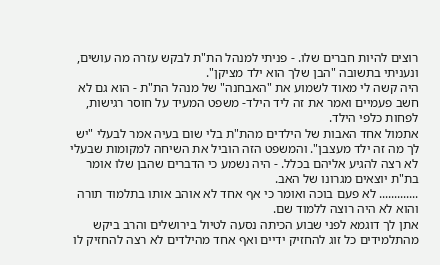רוצים להיות חברים שלו. - פניתי למנהל הת"ת לבקש עזרה מה עושים, ונעניתי בתשובה "הבן שלך הוא ילד מציקן".
היה קשה לי מאוד לשמוע את "האבחנה" של מנהל הת"ת - הוא גם לא חשב פעמיים ואמר את זה ליד הילד- משפט המעיד על חוסר רגישות, לפחות כלפי הילד.
אתמול אחד האבות של הילדים מהת"ת בלי שום בעיה אמר לבעלי "יש לך מה זה ילד מעצבן". והמשפט הזה הוביל את השיחה למקומות שבעלי לא רצה להגיע אליהם בכלל. - היה נשמע כי הדברים שהבן שלו אומר בת"ת יוצאים מגרונו של האב.
............. לא פעם בוכה ואומר כי אף אחד לא אוהב אותו בתלמוד תורה והוא לא היה רוצה ללמוד שם.
אתן לך דוגמא לפני שבוע הכיתה נסעה לטיול בירושלים והרב ביקש מהתלמידים כל זוג להחזיק ידיים ואף אחד מהילדים לא רצה להחזיק לו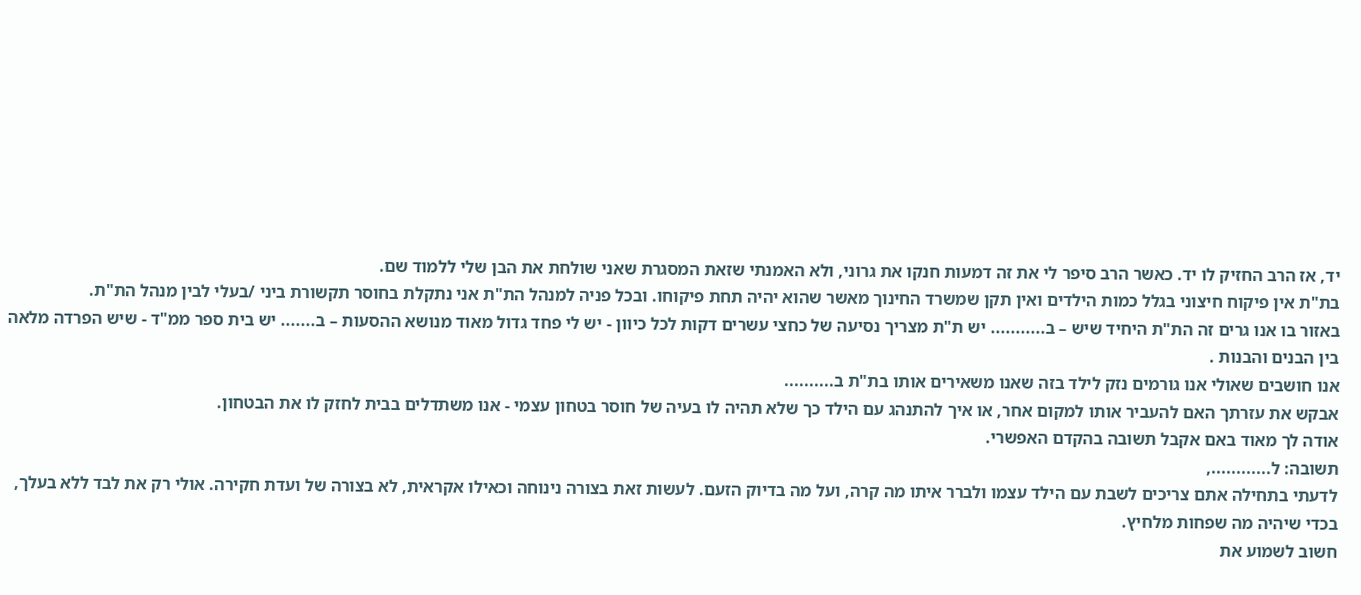יד, אז הרב החזיק לו יד. כאשר הרב סיפר לי את זה דמעות חנקו את גרוני, ולא האמנתי שזאת המסגרת שאני שולחת את הבן שלי ללמוד שם.
בת"ת אין פיקוח חיצוני בגלל כמות הילדים ואין תקן שמשרד החינוך מאשר שהוא יהיה תחת פיקוחו. ובכל פניה למנהל הת"ת אני נתקלת בחוסר תקשורת ביני /בעלי לבין מנהל הת"ת.
באזור בו אנו גרים זה הת"ת היחיד שיש – ב........... יש ת"ת מצריך נסיעה של כחצי עשרים דקות לכל כיוון - יש לי פחד גדול מאוד מנושא ההסעות – ב....... יש בית ספר ממ"ד - שיש הפרדה מלאה בין הבנים והבנות .
אנו חושבים שאולי אנו גורמים נזק לילד בזה שאנו משאירים אותו בת"ת ב..........
אבקש את עזרתך האם להעביר אותו למקום אחר, או איך להתנהג עם הילד כך שלא תהיה לו בעיה של חוסר בטחון עצמי - אנו משתדלים בבית לחזק לו את הבטחון.
אודה לך מאוד באם אקבל תשובה בהקדם האפשרי.
תשובה: ל............,
לדעתי בתחילה אתם צריכים לשבת עם הילד עצמו ולברר איתו מה קרה, ועל מה בדיוק הזעם. לעשות זאת בצורה נינוחה וכאילו אקראית, לא בצורה של ועדת חקירה. אולי רק את לבד ללא בעלך, בכדי שיהיה מה שפחות מלחיץ.
חשוב לשמוע את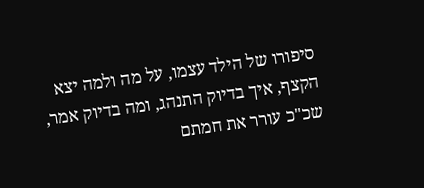סיפורו של הילד עצמו, על מה ולמה יצא הקצף, איך בדיוק התנהג, ומה בדיוק אמר, שכ"כ עורר את חמתם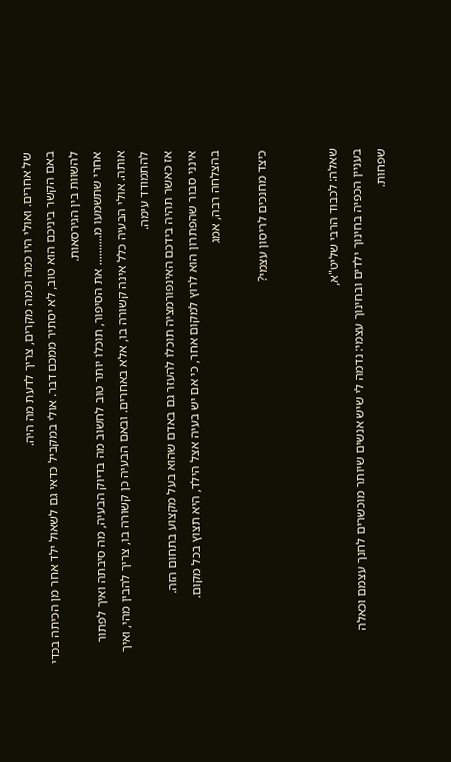של אחרים. ואולי היו כמה וכמה מקרים, צריך לדעת מה היה.
באם הקשר ביניכם הוא טוב, לא יסתיר ממכם דבר. אולי במקביל כדאי גם לשאול ילד אחר מן הכיתה בכדי להשוות בין הגירסאות.
אחרי שתשמעו מ.......... את הסיפור, תוכלו יותר טוב לחשוב מה בדיוק הבעיה, מה סיבתה ואיך לפתור אותה. אולי הבעיה כלל אינה קשורה בו, אלא באחרים. ובאם הבעיה כן קשורה בו, צריך להבין מהי, ואיך להתמודד עימה.
אז כאשר תהיה בידכם האינפורמציה תוכלו להעזר גם באדם שהוא בעל מקצוע בתחום הזה.
אינני סבור שהפתרון הוא לרוץ למקום אחר, כי אם יש בעיה אצל הילד, היא תצוץ בכל מקום.
בהצלחה רבה, אמג

כיצד מחנכים לריסון עצמי?


שאלה: לכבוד הרבי שליט"א,
בעניין הכפיה בחינוך ילדים ובחינוך עצמי: נדמה לי שיש אנשים שיותר מוכשרים לחנך עצמם וכאלה שפחות.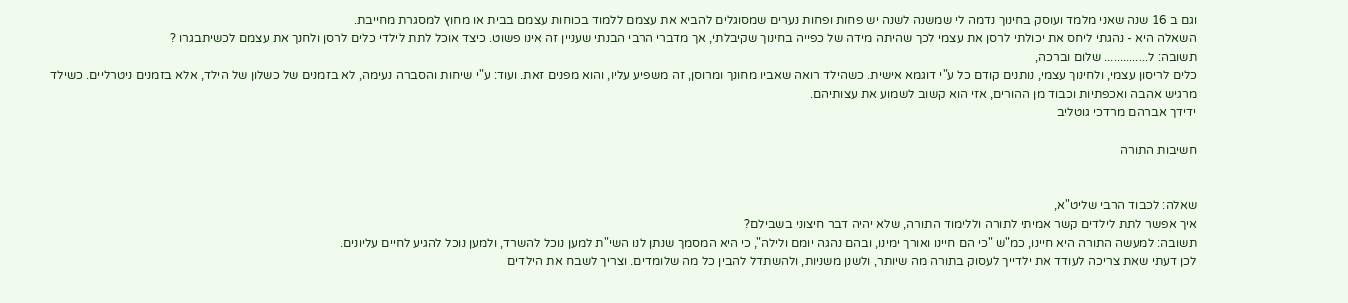וגם ב 16 שנה שאני מלמד ועוסק בחינוך נדמה לי שמשנה לשנה יש פחות ופחות נערים שמסוגלים להביא את עצמם ללמוד בכוחות עצמם בבית או מחוץ למסגרת מחייבת.
השאלה היא - נהגתי ליחס את יכולתי לרסן את עצמי לכך שהיתה מידה של כפייה בחינוך שקיבלתי, אך מדברי הרבי הבנתי שעניין זה אינו פשוט. כיצד אוכל לתת לילדי כלים לרסן ולחנך את עצמם לכשיתבגרו ?
תשובה: ל.............. שלום וברכה,
כלים לריסון עצמי, ולחינוך עצמי, נותנים קודם כל ע"י דוגמא אישית. כשהילד רואה שאביו מחונך ומרוסן, זה משפיע עליו, והוא מפנים זאת. ועוד: ע"י שיחות והסברה נעימה, לא בזמנים של כשלון של הילד, אלא בזמנים ניטרליים. כשילד מרגיש אהבה ואכפתיות וכבוד מן ההורים, אזי הוא קשוב לשמוע את עצותיהם.
ידידך אברהם מרדכי גוטליב

חשיבות התורה


שאלה: לכבוד הרבי שליט"א,
איך אפשר לתת לילדים קשר אמיתי לתורה וללימוד התורה, שלא יהיה דבר חיצוני בשבילם?
תשובה: למעשה התורה היא חיינו, כמ"ש "כי הם חיינו ואורך ימינו, ובהם נהגה יומם ולילה", כי היא המסמך שנתן לנו השי"ת למען נוכל להשרד, ולמען נוכל להגיע לחיים עליונים.
לכן דעתי שאת צריכה לעודד את ילדייך לעסוק בתורה מה שיותר, ולשנן משניות, ולהשתדל להבין כל מה שלומדים. וצריך לשבח את הילדים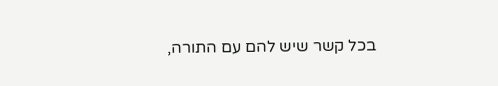בכל קשר שיש להם עם התורה,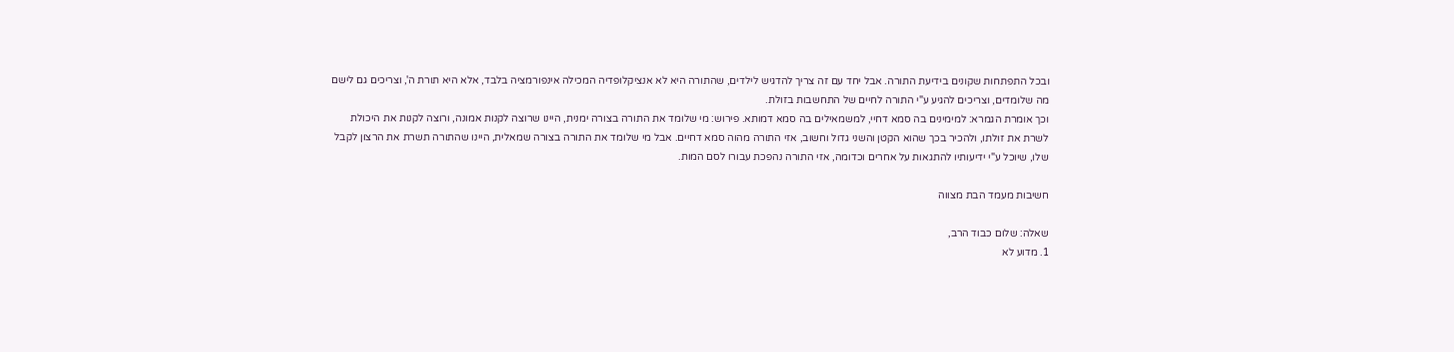ובכל התפתחות שקונים בידיעת התורה. אבל יחד עם זה צריך להדגיש לילדים, שהתורה היא לא אנציקלופדיה המכילה אינפורמציה בלבד, אלא היא תורת ה', וצריכים גם לישם מה שלומדים, וצריכים להגיע ע"י התורה לחיים של התחשבות בזולת.
וכך אומרת הגמרא: למימינים בה סמא דחיי, למשמאילים בה סמא דמותא. פירוש: מי שלומד את התורה בצורה ימנית, היינו שרוצה לקנות אמונה, ורוצה לקנות את היכולת לשרת את זולתו, ולהכיר בכך שהוא הקטן והשני גדול וחשוב, אזי התורה מהוה סמא דחיים. אבל מי שלומד את התורה בצורה שמאלית, היינו שהתורה תשרת את הרצון לקבל שלו, שיוכל ע"י ידיעותיו להתגאות על אחרים וכדומה, אזי התורה נהפכת עבורו לסם המות.

חשיבות מעמד הבת מצווה

שאלה: שלום כבוד הרב,
1. מדוע לא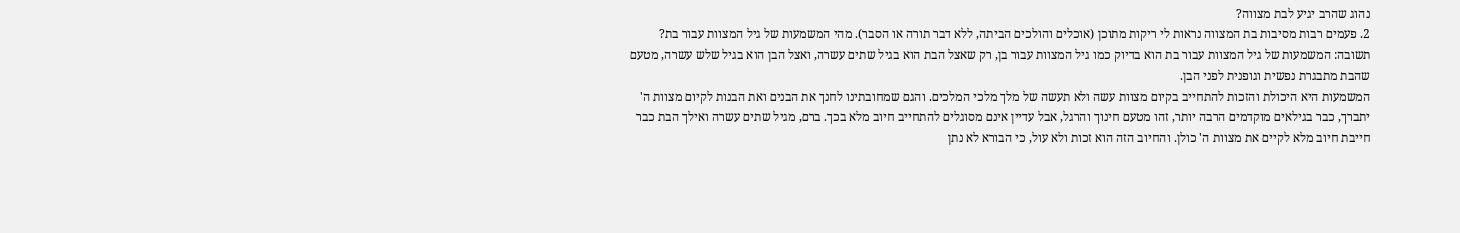נהוג שהרב יגיע לבת מצווה?
2. פעמים רבות מסיבות בת המצווה נראות לי ריקות מתוכן (אוכלים והולכים הביתה, ללא דבר תורה או הסבר). מהי המשמעות של גיל המצוות עבור בת?
תשובה: המשמעות של גיל המצוות עבור בת הוא בדיוק כמו גיל המצוות עבור בן, רק שאצל הבת הוא בגיל שתים עשרה, ואצל הבן הוא בגיל שלש עשרה, מטעם שהבת מתבגרת נפשית וגופנית לפני הבן.
המשמעות היא היכולת והזכות להתחייב בקיום מצוות עשה ולא תעשה של מלך מלכי המלכים. והגם שמחובתינו לחנך את הבנים ואת הבנות לקיום מצוות ה' יתברך, כבר בגילאים מוקדמים הרבה יותר, זהו מטעם חינוך והרגל, אבל עדיין אינם מסוגלים להתחייב חיוב מלא בכך. ברם, מגיל שתים עשרה ואילך הבת כבר חייבת חיוב מלא לקיים את מצוות ה' כולן. והחיוב הזה הוא זכות ולא עול, כי הבורא לא נתן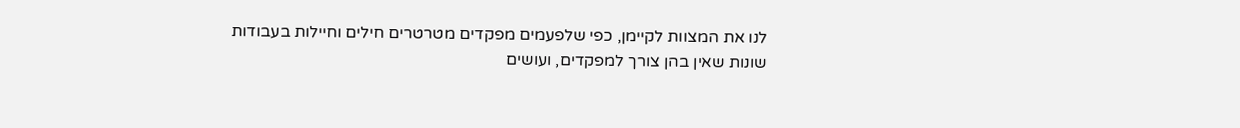לנו את המצוות לקיימן, כפי שלפעמים מפקדים מטרטרים חילים וחיילות בעבודות שונות שאין בהן צורך למפקדים, ועושים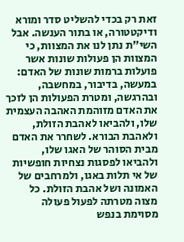זאת רק בכדי להשליט סדר ומורא ודיקטטורה, או בתור הענשה. אבל השי"ת נתן לנו את המצוות, כי המצוות הן פעולות שונות אשר פועלות ברמות שונות של האדם: במעשה, בדיבור, במחשבה, ובהרגשה, ומטרת הפעולות הן לזכך את האדם מזוהמת האהבה העצמית שלו, ולהביאו לאהבת הזולת, ולאהבת הבורא. לשחרר את האדם מבית הסוהר של האגו שלו, ולהביאו לפסגות נצחיות חופשיות של אי תלות באגו, ולמרחבים של האמונה ושל אהבת הזולת. כל מצוה מטרתה לפעול פעולה מסוימת בנפש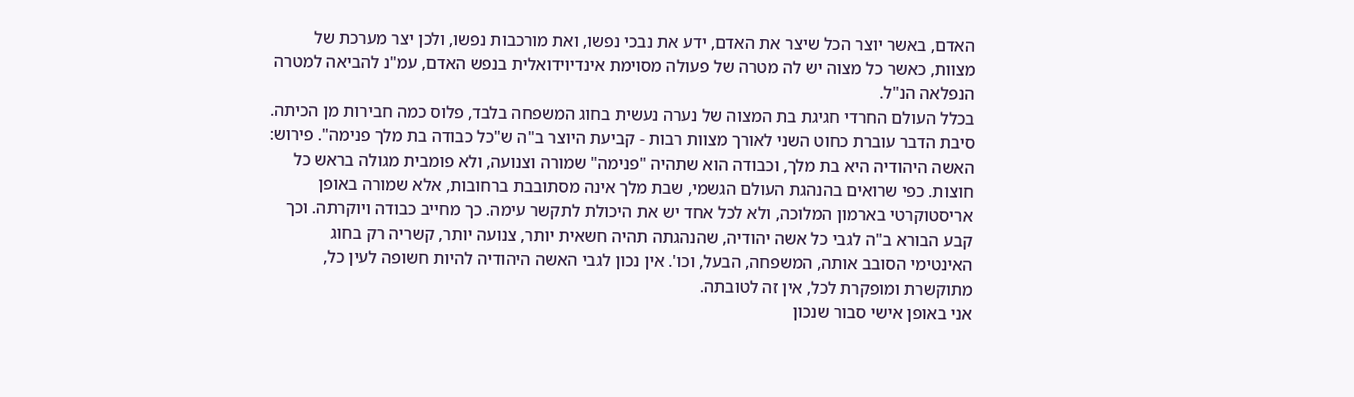האדם, באשר יוצר הכל שיצר את האדם, ידע את נבכי נפשו, ואת מורכבות נפשו, ולכן יצר מערכת של מצוות, כאשר כל מצוה יש לה מטרה של פעולה מסוימת אינדיוידואלית בנפש האדם, עמ"נ להביאה למטרה הנפלאה הנ"ל.
בכלל העולם החרדי חגיגת בת המצוה של נערה נעשית בחוג המשפחה בלבד, פלוס כמה חבירות מן הכיתה. סיבת הדבר עוברת כחוט השני לאורך מצוות רבות - קביעת היוצר ב"ה ש"כל כבודה בת מלך פנימה". פירוש: האשה היהודיה היא בת מלך, וכבודה הוא שתהיה "פנימה" שמורה וצנועה, ולא פומבית מגולה בראש כל חוצות. כפי שרואים בהנהגת העולם הגשמי, שבת מלך אינה מסתובבת ברחובות, אלא שמורה באופן אריסטוקרטי בארמון המלוכה, ולא לכל אחד יש את היכולת לתקשר עימה. כך מחייב כבודה ויוקרתה. וכך קבע הבורא ב"ה לגבי כל אשה יהודיה, שהנהגתה תהיה חשאית יותר, צנועה יותר, קשריה רק בחוג האינטימי הסובב אותה, המשפחה, הבעל, וכו'. אין נכון לגבי האשה היהודיה להיות חשופה לעין כל, מתוקשרת ומופקרת לכל, אין זה לטובתה.
אני באופן אישי סבור שנכון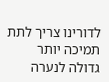לדורינו צריך לתת תמיכה יותר גדולה לנערה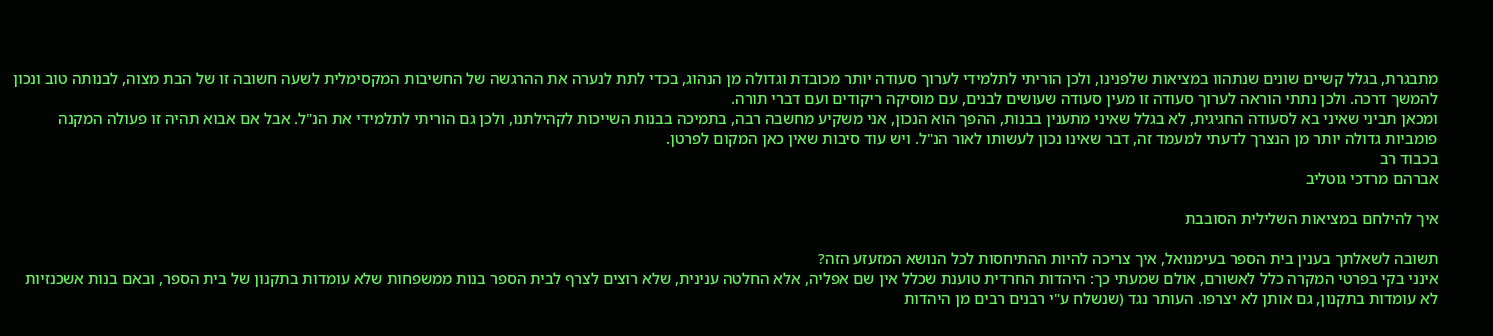מתבגרת, בגלל קשיים שונים שנתהוו במציאות שלפנינו, ולכן הוריתי לתלמידי לערוך סעודה יותר מכובדת וגדולה מן הנהוג, בכדי לתת לנערה את ההרגשה של החשיבות המקסימלית לשעה חשובה זו של הבת מצוה, לבנותה טוב ונכון להמשך דרכה. ולכן נתתי הוראה לערוך סעודה זו מעין סעודה שעושים לבנים, עם מוסיקה ריקודים ועם דברי תורה.
ומכאן תביני שאיני בא לסעודה החגיגית, לא בגלל שאיני מתענין בבנות, ההפך הוא הנכון, אני משקיע מחשבה רבה, בתמיכה בבנות השייכות לקהילתנו, ולכן גם הוריתי לתלמידי את הנ"ל. אבל אם אבוא תהיה זו פעולה המקנה פומביות גדולה יותר מן הנצרך לדעתי למעמד זה, דבר שאינו נכון לעשותו לאור הנ"ל. ויש עוד סיבות שאין כאן המקום לפרטן.
בכבוד רב
אברהם מרדכי גוטליב

איך להילחם במציאות השלילית הסובבת

תשובה לשאלתך בענין בית הספר בעימנואל, איך צריכה להיות ההתיחסות לכל הנושא המזעזע הזה?
אינני בקי בפרטי המקרה כלל לאשורם, אולם שמעתי כך: היהדות החרדית טוענת שכלל אין שם אפליה, אלא החלטה ענינית, שלא רוצים לצרף לבית הספר בנות ממשפחות שלא עומדות בתקנון של בית הספר, ובאם בנות אשכנזיות לא עומדות בתקנון, גם אותן לא יצרפו. העותר נגד (שנשלח ע"י רבנים רבים מן היהדות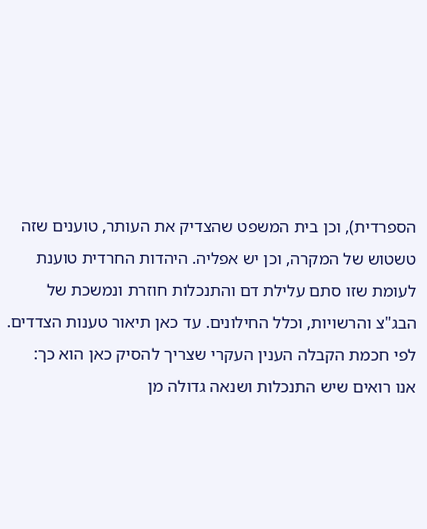הספרדית), וכן בית המשפט שהצדיק את העותר, טוענים שזה טשטוש של המקרה, וכן יש אפליה. היהדות החרדית טוענת לעומת שזו סתם עלילת דם והתנכלות חוזרת ונמשכת של הבג"צ והרשויות, וכלל החילונים. עד כאן תיאור טענות הצדדים.
לפי חכמת הקבלה הענין העקרי שצריך להסיק כאן הוא כך:
אנו רואים שיש התנכלות ושנאה גדולה מן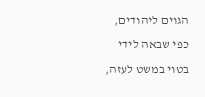הגוים ליהודים, כפי שבאה לידי בטוי במשט לעזה,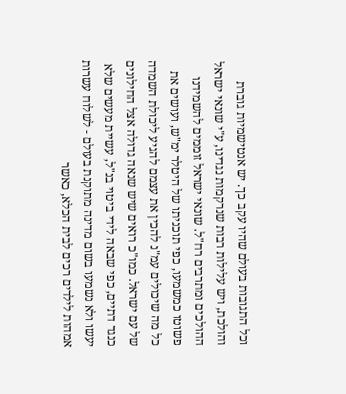וכל התגובות בעולם שהיו עקב כך. יש אנטישמיות גוברת והולכת, ויש עלילות רבות שנרקמות נגדינו, ע"י שונאי ישראל ההולכים ומתרבים רח"ל. שונאי ישראל זוממים להשמידנו פשוטו כמשמעו, כפי תוכניתו של היטלר ימ"ש, ועושים את כל מה שיכולים עמ"נ להכין את עצמם להגיע ליכולת השמדה של עם ישראל. כמו"כ רואים שיש שנאה גדולה אצל החילונים כנגד דתיים, כפי שבאה לידי ביטוי בנ"ל, עשיית מעשים שלא יעשו ולא נשמעו בשום מדינה מתוקנת בעולם - לשלוח עשרות אמהות לילדים רכים לבית הכלא, כאשר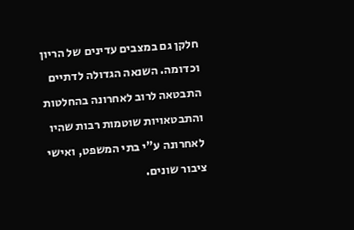חלקן גם במצבים עדינים של הריון וכדומה. השנאה הגדולה לדתיים התבטאה לרוב לאחרונה בהחלטות והתבטאויות שוטמות רבות שהיו לאחרונה ע"י בתי המשפט, ואישי ציבור שונים.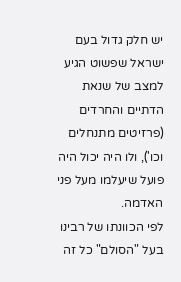יש חלק גדול בעם ישראל שפשוט הגיע למצב של שנאת הדתיים והחרדים (פרזיטים מתנחלים וכו'), ולו היה יכול היה פועל שיעלמו מעל פני האדמה.
לפי הכוונתו של רבינו בעל "הסולם" כל זה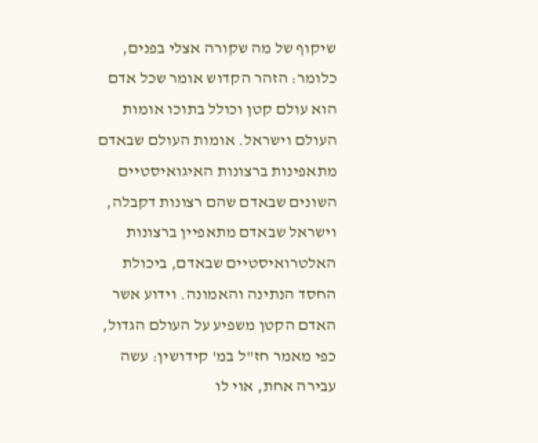שיקוף של מה שקורה אצלי בפנים, כלומר: הזהר הקדוש אומר שכל אדם הוא עולם קטן וכולל בתוכו אומות העולם וישראל. אומות העולם שבאדם מתאפינות ברצונות האיגואיסטיים השונים שבאדם שהם רצונות דקבלה, וישראל שבאדם מתאפיין ברצונות האלטרואיסטיים שבאדם, ביכולת החסד הנתינה והאמונה. וידוע אשר האדם הקטן משפיע על העולם הגדול, כפי מאמר חז"ל במ' קידושין: עשה עבירה אחת, אוי לו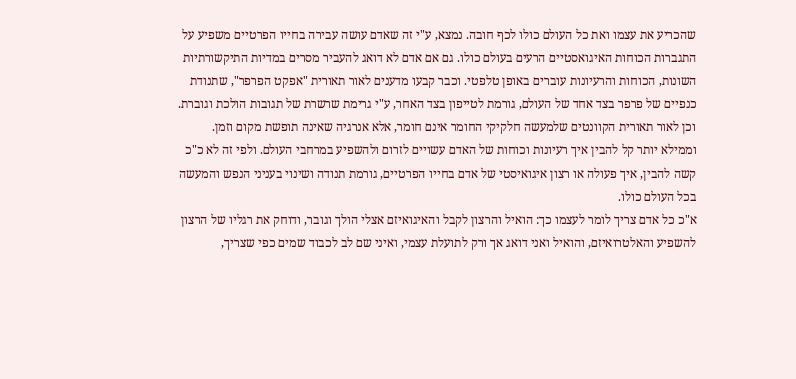שהכריע את עצמו ואת כל העולם כולו לכף חובה. נמצא, ע"י זה שאדם עושה עבירה בחייו הפרטיים משפיע על התגברות הכוחות האיגואסטיים הרעים בעולם כולו. גם אם אדם לא דואג להעביר מסרים במדיות התיקשורתיות השונות, הכוחות והרעיונות עוברים באופן טלפטי. וכבר קבעו מדענים לאור תאורית "אפקט הפרפר", שתנודת כנפיים של פרפר בצד אחד של העולם, גורמת לטייפון בצד האחר, ע"י גרימת שרשרת של תגובות הולכת וגוברת. וכן לאור תאורית הקוונטים שלמעשה חלקיקי החומר אינם חומר, אלא אנרגיה שאינה תופשת מקום וזמן. וממילא יותר קל להבין איך רעיונות וכוחות של האדם עשויים לזרום ולהשפיע במרחבי העולם. ולפי זה לא כ"כ קשה להבין, איך פעולה או רצון איגואיסטי של אדם בחייו הפרטיים, גורמת תנודה ושינוי בעניני הנפש והמעשה בכל העולם כולו.
א"כ כל אדם צריך לומר לעצמו כך: הואיל והרצון לקבל והאיגואיזם אצלי הולך וגובר, ודוחק את רגליו של הרצון להשפיע והאלטרואיזם, והואיל ואני דואג אך ורק לתועלת עצמי, ואיני שם לב לכבוד שמים כפי שצריך,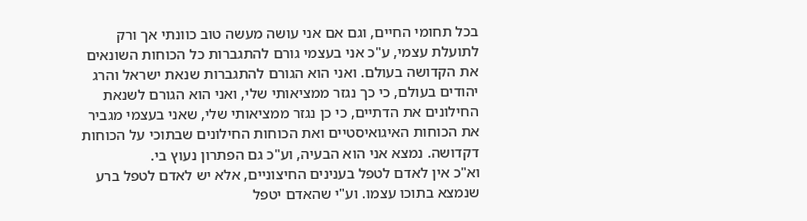בכל תחומי החיים, וגם אם אני עושה מעשה טוב כוונתי אך ורק לתועלת עצמי, ע"כ אני בעצמי גורם להתגברות כל הכוחות השונאים את הקדושה בעולם. ואני הוא הגורם להתגברות שנאת ישראל והרג יהודים בעולם, כי כך נגזר ממציאותי שלי, ואני הוא הגורם לשנאת החילונים את הדתיים, כי כן נגזר ממציאותי שלי, שאני בעצמי מגביר את הכוחות האיגואיסטיים ואת הכוחות החילונים שבתוכי על הכוחות דקדושה. נמצא אני הוא הבעיה, וע"כ גם הפתרון נעוץ בי.
וא"כ אין לאדם לטפל בענינים החיצוניים, אלא יש לאדם לטפל ברע שנמצא בתוכו עצמו. וע"י שהאדם יטפל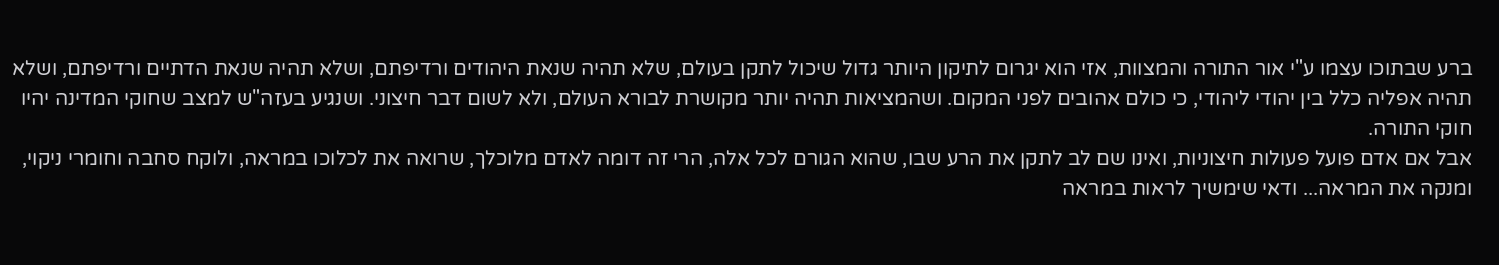ברע שבתוכו עצמו ע"י אור התורה והמצוות, אזי הוא יגרום לתיקון היותר גדול שיכול לתקן בעולם, שלא תהיה שנאת היהודים ורדיפתם, ושלא תהיה שנאת הדתיים ורדיפתם, ושלא תהיה אפליה כלל בין יהודי ליהודי, כי כולם אהובים לפני המקום. ושהמציאות תהיה יותר מקושרת לבורא העולם, ולא לשום דבר חיצוני. ושנגיע בעזה"ש למצב שחוקי המדינה יהיו חוקי התורה.
אבל אם אדם פועל פעולות חיצוניות, ואינו שם לב לתקן את הרע שבו, שהוא הגורם לכל אלה, הרי זה דומה לאדם מלוכלך, שרואה את לכלוכו במראה, ולוקח סחבה וחומרי ניקוי, ומנקה את המראה... ודאי שימשיך לראות במראה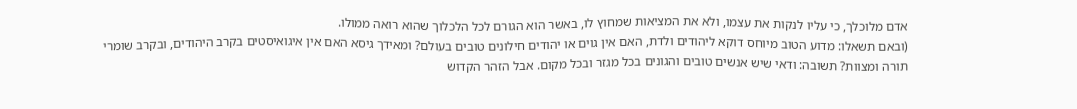אדם מלוכלך, כי עליו לנקות את עצמו, ולא את המציאות שמחוץ לו, באשר הוא הגורם לכל הלכלוך שהוא רואה ממולו.
(ובאם תשאלו: מדוע הטוב מיוחס דוקא ליהודים ולדת, האם אין גוים או יהודים חילונים טובים בעולם? ומאידך גיסא האם אין איגואיסטים בקרב היהודים, ובקרב שומרי תורה ומצוות? תשובה: ודאי שיש אנשים טובים והגונים בכל מגזר ובכל מקום. אבל הזהר הקדוש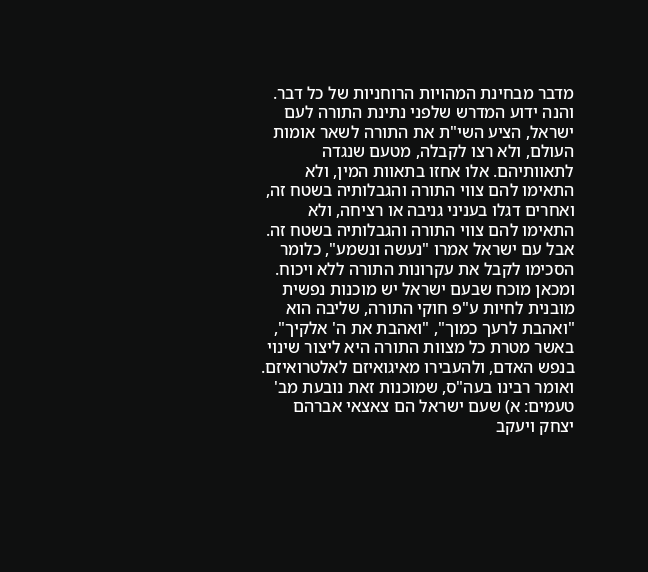מדבר מבחינת המהויות הרוחניות של כל דבר. והנה ידוע המדרש שלפני נתינת התורה לעם ישראל, הציע השי"ת את התורה לשאר אומות העולם, ולא רצו לקבלה, מטעם שנגדה לתאוותיהם. אלו אחזו בתאוות המין, ולא התאימו להם צווי התורה והגבלותיה בשטח זה, ואחרים דגלו בעניני גניבה או רציחה, ולא התאימו להם צווי התורה והגבלותיה בשטח זה. אבל עם ישראל אמרו "נעשה ונשמע", כלומר הסכימו לקבל את עקרונות התורה ללא ויכוח. ומכאן מוכח שבעם ישראל יש מוכנות נפשית מובנית לחיות ע"פ חוקי התורה, שליבה הוא "ואהבת לרעך כמוך", "ואהבת את ה' אלקיך", באשר מטרת כל מצוות התורה היא ליצור שינוי בנפש האדם, ולהעבירו מאיגואיזם לאלטרואיזם. ואומר רבינו בעה"ס, שמוכנות זאת נובעת מב' טעמים: א) שעם ישראל הם צאצאי אברהם יצחק ויעקב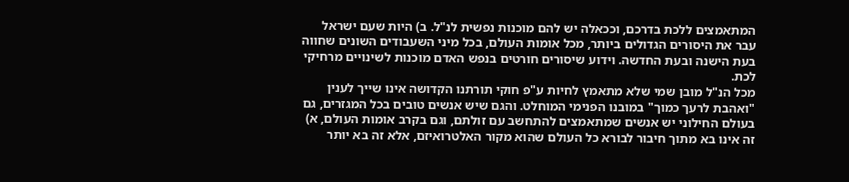המתאמצים ללכת בדרכם, וככאלה יש להם מוכנות נפשית לנ"ל. ב) היות שעם ישראל עבר את היסורים הגדולים ביותר, מכל אומות העולם, בכל מיני השעבודים השונים שחווה בעת הישנה ובעת החדשה. וידוע שיסורים חורטים בנפש האדם מוכנות לשינויים מרחיקי לכת.
מכל הנ"ל מובן שמי שלא מתאמץ לחיות ע"פ חוקי תורתנו הקדושה אינו שייך לענין "ואהבת לרעך כמוך" במובנו הפנימי המוחלט. והגם שיש אנשים טובים בכל המגזרים, גם בעולם החילוני יש אנשים שמתאמצים להתחשב עם זולתם, וגם בקרב אומות העולם, א) זה אינו בא מתוך חיבור לבורא כל העולם שהוא מקור האלטרואיזם, אלא זה בא יותר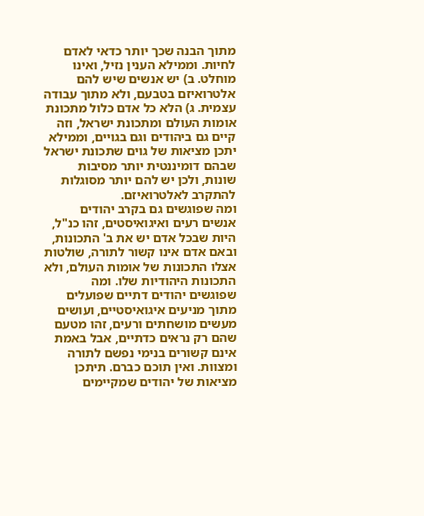מתוך הבנה שכך יותר כדאי לאדם לחיות. וממילא הענין נזיל, ואינו מוחלט. ב) יש אנשים שיש להם אלטרואיזם בטבעם, ולא מתוך עבודה עצמית. ג) הלא כל אדם כלול מתכונת אומות העולם ומתכונת ישראל, וזה קיים גם ביהודים וגם בגויים, וממילא יתכן מציאות של גוים שתכונת ישראל שבהם דומיננטית יותר מסיבות שונות, ולכן יש להם יותר מסוגלות להתקרב לאלטרואיזם.
ומה שפוגשים גם בקרב יהודים אנשים רעים ואיגואיסטים, זהו כנ"ל, היות שבכל אדם יש את ב' התכונות, ובאם אדם אינו קשור לתורה, שולטות אצלו התכונות של אומות העולם, ולא התכונות היהודיות שלו. ומה שפוגשים יהודים דתיים שפועלים מתוך מניעים איגואיסטיים, ועושים מעשים מושחתים ורעים, זהו מטעם שהם רק נראים כדתיים, אבל באמת אינם קשורים בנימי נפשם לתורה ומצוות. ואין תוכם כברם. תיתכן מציאות של יהודים שמקיימים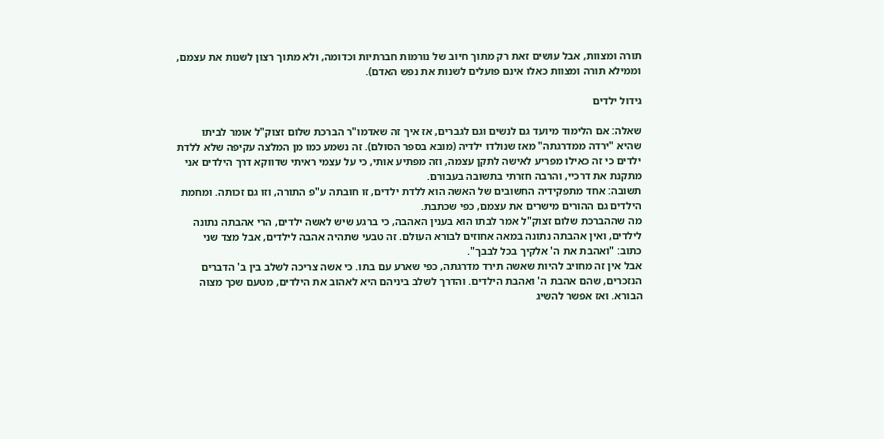תורה ומצוות, אבל עושים זאת רק מתוך חיוב של נורמות חברתיות וכדומה, ולא מתוך רצון לשנות את עצמם, וממילא תורה ומצוות כאלו אינם פועלים לשנות את נפש האדם).

גידול ילדים

שאלה: אם הלימוד מיועד גם לנשים וגם לגברים, אז איך זה שאדמו"ר הברכת שלום זצוק"ל אומר לביתו שהיא "ירדה ממדרגתה" מאז שנולדו ילדיה (מובא בספר הסולם). זה נשמע כמו מן המלצה עקיפה שלא ללדת ילדים כי זה כאילו מפריע לאישה לתקן עצמה, וזה מפתיע אותי, כי על עצמי ראיתי שדווקא דרך הילדים אני מתקנת את דרכיי, והרבה חזרתי בתשובה בעבורם.
תשובה: אחד מתפקידיה החשובים של האשה הוא ללדת ילדים, זו חובתה ע"פ התורה, וזו גם זכותה. ומחמת הילדים גם ההורים מישרים את עצמם, כפי שכתבת.
מה שההברכת שלום זצוק"ל אמר לבתו הוא בענין האהבה, כי ברגע שיש לאשה ילדים, הרי אהבתה נתונה לילדים, ואין אהבתה נתונה במאה אחוזים לבורא העולם. זה טבעי שתהיה אהבה לילדים, אבל מצד שני כתוב: "ואהבת את ה' אלקיך בכל לבבך".
אבל אין זה מחויב להיות שאשה תירד מדרגתה, כפי שארע עם בתו. כי אשה צריכה לשלב בין ב' הדברים הנזכרים, שהם אהבת ה' ואהבת הילדים. והדרך לשלב ביניהם היא לאהוב את הילדים, מטעם שכך מצוה הבורא. ואז אפשר להשיג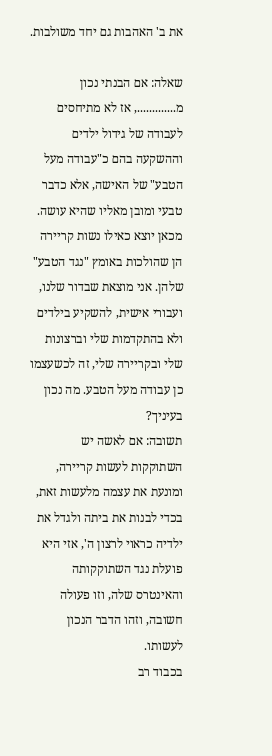את ב' האהבות גם יחד משולבות.

שאלה: אם הבנתי נכון מ............., אז לא מתיחסים לעבודה של גידול ילדים וההשקעה בהם כ"עבודה מעל הטבע" של האישה, אלא כדבר טבעי ומובן מאליו שהיא עושה. מכאן יוצא כאילו נשות קריירה הן שהולכות באומץ "נגד הטבע" שלהן. אני מוצאת שבדור שלנו, ועבורי אישית, להשקיע בילדים ולא בהתקדמות שלי וברצונות שלי ובקריירה שלי, זה לכשעצמו כן עבודה מעל הטבע. מה נכון בעיניך?
תשובה: אם לאשה יש השתוקקות לעשות קריירה, ומונעת את עצמה מלעשות זאת, בכדי לבנות את ביתה ולגדל את ילדיה כראוי לרצון ה', אזי היא פועלת נגד השתוקקותה והאינטרס שלה, וזו פעולה חשובה, וזהו הדבר הנכון לעשותו.
בכבוד רב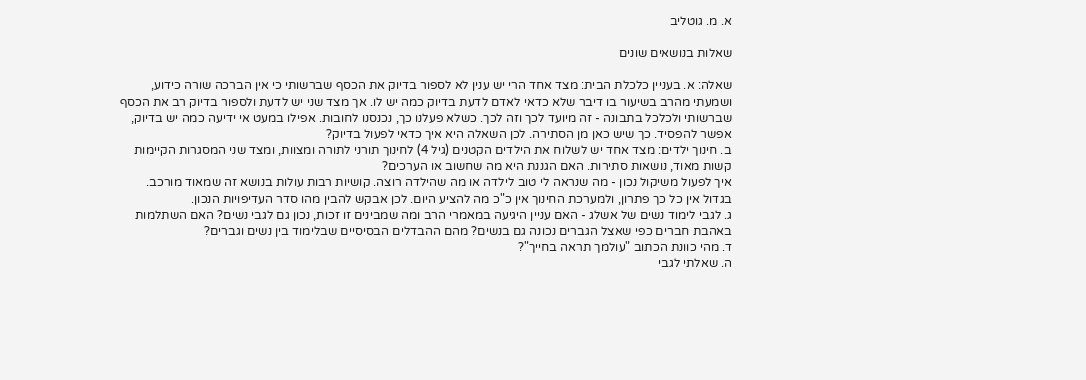א. מ. גוטליב

שאלות בנושאים שונים

שאלה: א. בעניין כלכלת הבית: מצד אחד הרי יש ענין לא לספור בדיוק את הכסף שברשותי כי אין הברכה שורה כידוע, ושמעתי מהרב בשיעור בו דיבר שלא כדאי לאדם לדעת בדיוק כמה יש לו. אך מצד שני יש לדעת ולספור בדיוק רב את הכסף שברשותי ולכלכל בתבונה - זה מיועד לכך וזה לכך. כשלא פעלנו כך, נכנסנו לחובות. אפילו במעט אי ידיעה כמה יש בדיוק, אפשר להפסיד. כך שיש כאן מן הסתירה. לכן השאלה היא איך כדאי לפעול בדיוק?
ב. חינוך ילדים: מצד אחד יש לשלוח את הילדים הקטנים (גיל 4) לחינוך תורני לתורה ומצוות, ומצד שני המסגרות הקיימות קשות מאוד, נושאות סתירות. האם הגננת היא מה שחשוב או הערכים?
איך לפעול משיקול נכון - מה שנראה לי טוב לילדה או מה שהילדה רוצה. קושיות רבות עולות בנושא זה שמאוד מורכב. בגדול אין כל כך פתרון, ולמערכת החינוך אין כ"כ מה להציע היום. לכן אבקש להבין מהו סדר העדיפויות הנכון.
ג. לגבי לימוד נשים של אשלג - האם עניין היגיעה במאמרי הרב ומה שמבינים זו זכות, נכון גם לגבי נשים? האם השתלמות באהבת חברים כפי שאצל הגברים נכונה גם בנשים? מהם ההבדלים הבסיסיים שבלימוד בין נשים וגברים?
ד. מהי כוונת הכתוב "עולמך תראה בחייך"?
ה. שאלתי לגבי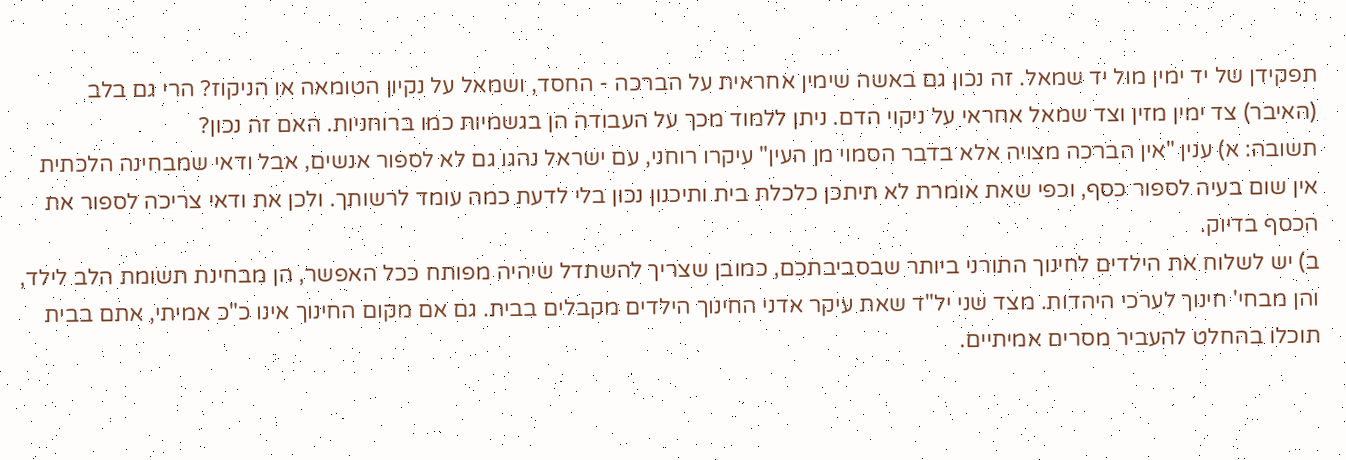תפקידן של יד ימין מול יד שמאל. זה נכון גם באשה שימין אחראית על הברכה - החסד, ושמאל על נקיון הטומאה או הניקוז? הרי גם בלב (האיבר) צד ימין מזין וצד שמאל אחראי על ניקוי הדם. ניתן ללמוד מכך על העבודה הן בגשמיות כמו ברוחניות. האם זה נכון?
תשובה: א) ענין "אין הברכה מצויה אלא בדבר הסמוי מן העין" עיקרו רוחני, עם ישראל נהגו גם לא לספור אנשים, אבל ודאי שמבחינה הלכתית אין שום בעיה לספור כסף, וכפי שאת אומרת לא תיתכן כלכלת בית ותיכנון נכון בלי לדעת כמה עומד לרשותך. ולכן את ודאי צריכה לספור את הכסף בדיוק.
ב) יש לשלוח את הילדים לחינוך התורני ביותר שבסביבתכם, כמובן שצריך להשתדל שיהיה מפותח ככל האפשר, הן מבחינת תשומת הלב לילד, והן מבחי' חינוך לערכי היהדות. מצד שני יל"ד שאת עיקר אדני החינוך הילדים מקבלים בבית. גם אם מקום החינוך אינו כ"כ אמיתי, אתם בבית תוכלו בהחלט להעביר מסרים אמיתיים.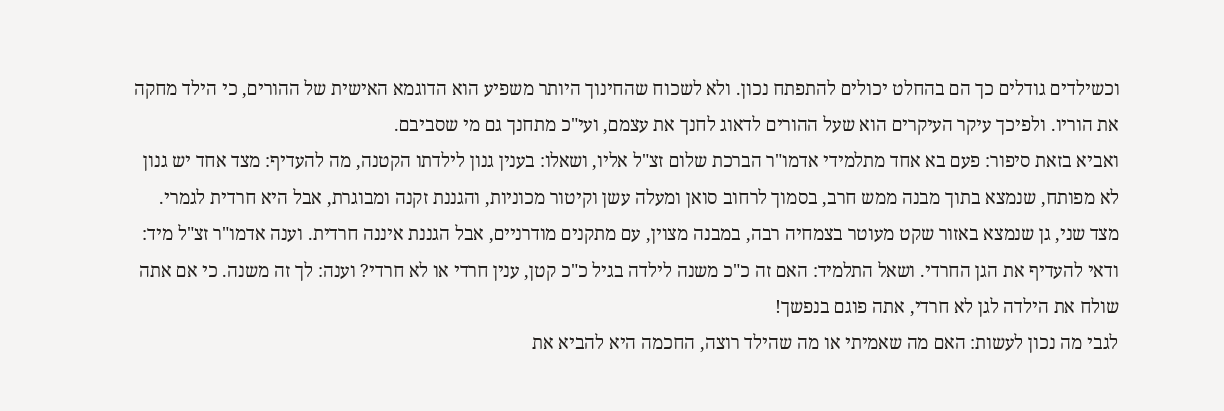וכשילדים גודלים כך הם בהחלט יכולים להתפתח נכון. ולא לשכוח שהחינוך היותר משפיע הוא הדוגמא האישית של ההורים, כי הילד מחקה את הוריו. ולפיכך עיקר העיקרים הוא שעל ההורים לדאוג לחנך את עצמם, ועי"כ מתחנך גם מי שסביבם.
ואביא בזאת סיפור: פעם בא אחד מתלמידי אדמו"ר הברכת שלום זצ"ל אליו, ושאלו: בענין גנון לילדתו הקטנה, מה להעדיף: מצד אחד יש גנון לא מפותח, שנמצא בתוך מבנה ממש חרב, בסמוך לרחוב סואן ומעלה עשן וקיטור מכוניות, והגננת זקנה ומבוגרת, אבל היא חרדית לגמרי. מצד שני, גן שנמצא באזור שקט מעוטר בצמחיה רבה, במבנה מצוין, עם מתקנים מודרניים, אבל הגננת איננה חרדית. וענה אדמו"ר זצ"ל מיד: ודאי להעדיף את הגן החרדי. ושאל התלמיד: האם זה כ"כ משנה לילדה בגיל כ"כ קטן, ענין חרדי או לא חרדי? וענה: לך זה משנה. כי אם אתה שולח את הילדה לגן לא חרדי, אתה פוגם בנפשך!
לגבי מה נכון לעשות: האם מה שאמיתי או מה שהילד רוצה, החכמה היא להביא את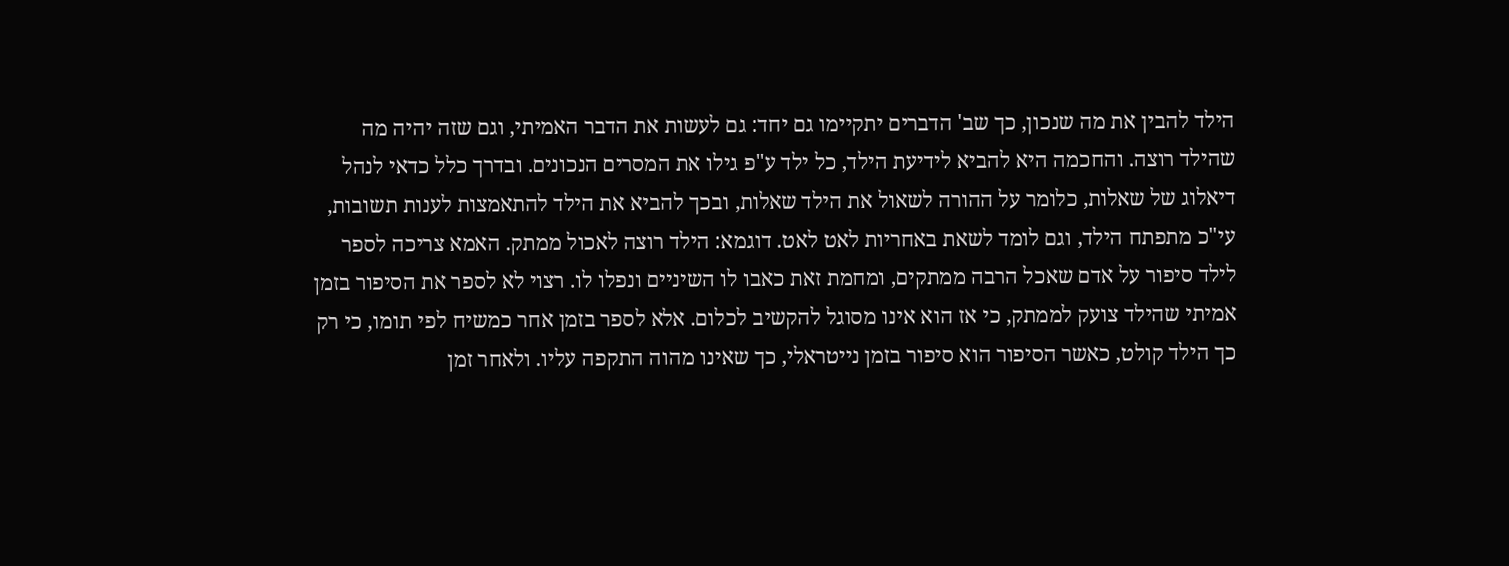הילד להבין את מה שנכון, כך שב' הדברים יתקיימו גם יחד: גם לעשות את הדבר האמיתי, וגם שזה יהיה מה שהילד רוצה. והחכמה היא להביא לידיעת הילד, כל ילד ע"פ גילו את המסרים הנכונים. ובדרך כלל כדאי לנהל דיאלוג של שאלות, כלומר על ההורה לשאול את הילד שאלות, ובכך להביא את הילד להתאמצות לענות תשובות, עי"כ מתפתח הילד, וגם לומד לשאת באחריות לאט לאט. דוגמא: הילד רוצה לאכול ממתק. האמא צריכה לספר לילד סיפור על אדם שאכל הרבה ממתקים, ומחמת זאת כאבו לו השיניים ונפלו לו. רצוי לא לספר את הסיפור בזמן אמיתי שהילד צועק לממתק, כי אז הוא אינו מסוגל להקשיב לכלום. אלא לספר בזמן אחר כמשיח לפי תומו, כי רק כך הילד קולט, כאשר הסיפור הוא סיפור בזמן נייטראלי, כך שאינו מהוה התקפה עליו. ולאחר זמן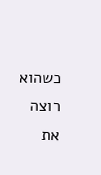כשהוא רוצה את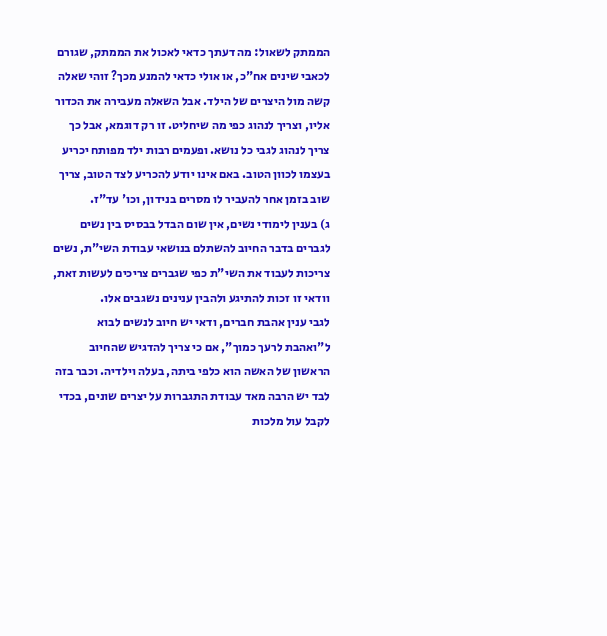הממתק לשאול: מה דעתך כדאי לאכול את הממתק, שגורם לכאבי שינים אח"כ, או אולי כדאי להמנע מכך? זוהי שאלה קשה מול היצרים של הילד. אבל השאלה מעבירה את הכדור אליו, וצריך לנהוג כפי מה שיחליט. זו רק דוגמא, אבל כך צריך לנהוג לגבי כל נושא. ופעמים רבות ילד מפותח יכריע בעצמו לכוון הטוב. באם אינו יודע להכריע לצד הטוב, צריך שוב בזמן אחר להעביר לו מסרים בנידון, וכו' עד"ז.
ג) בענין לימודי נשים, אין שום הבדל בבסיס בין נשים לגברים בדבר החיוב להשתלם בנושאי עבודת השי"ת, נשים צריכות לעבוד את השי"ת כפי שגברים צריכים לעשות זאת, וודאי זו זכות להתיגע ולהבין ענינים נשגבים אלו.
לגבי ענין אהבת חברים, ודאי יש חיוב לנשים לבוא ל"ואהבת לרעך כמוך", אם כי צריך להדגיש שהחיוב הראשון של האשה הוא כלפי ביתה, בעלה וילדיה. וכבר בזה לבד יש הרבה מאד עבודת התגברות על יצרים שונים, בכדי לקבל עול מלכות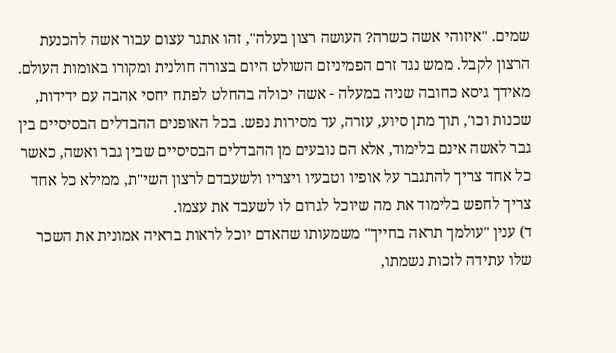שמים. "איזוהי אשה כשרה? העושה רצון בעלה", זהו אתגר עצום עבור אשה להכנעת הרצון לקבל. ממש נגד זרם הפמיניזם השולט היום בצורה חולנית ומקורו באומות העולם. מאידך גיסא כחובה שניה במעלה - אשה יכולה בהחלט לפתח יחסי אהבה עם ידידות, שכנות וכו', תוך מתן סיוע, עזרה, עד מסירות נפש. בכל האופנים ההבדלים הבסיסיים בין גבר לאשה אינם בלימוד, אלא הם נובעים מן ההבדלים הבסיסיים שבין גבר ואשה, כאשר כל אחד צריך להתגבר על אופיו וטבעיו ויצריו ולשעבדם לרצון השי"ת, ממילא כל אחד צריך לחפש בלימוד את מה שיוכל לגרום לו לשעבד את עצמו.
ד) ענין "עולמך תראה בחייך" משמעותו שהאדם יוכל לראות בראיה אמונית את השכר שלו עתידה לזכות נשמתו,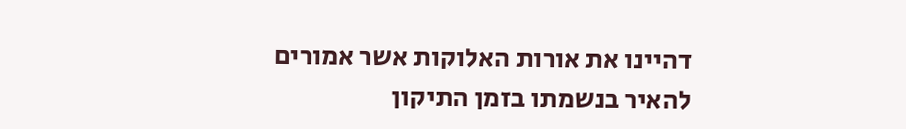דהיינו את אורות האלוקות אשר אמורים להאיר בנשמתו בזמן התיקון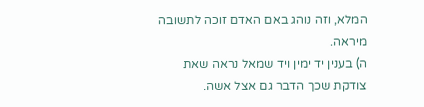המלא, וזה נוהג באם האדם זוכה לתשובה מיראה.
ה) בענין יד ימין ויד שמאל נראה שאת צודקת שכך הדבר גם אצל אשה.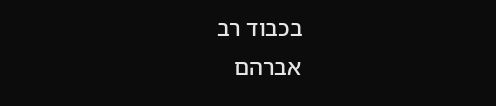בכבוד רב
אברהם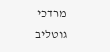מרדכי גוטליב